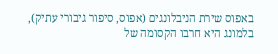באפוס שירת הניבלונגים (אפוס, סיפור גיבורי עתיק), בלמונג היא חרבו הקסומה של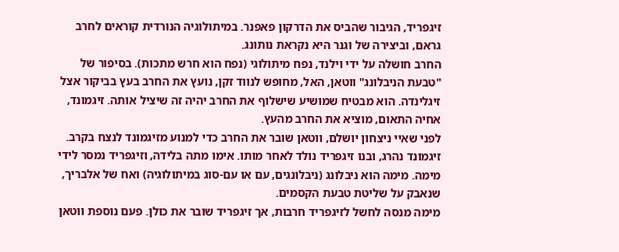זיגפריד, הגיבור שהביס את הדרקון פאפנר. במיתולוגיה הנורדית קוראים לחרב גראם, וביצירה של וגנר היא נקראת נותונג.
החרב חושלה על ידי וילנד, נפח מיתולוגי (נפח הוא חרש מתכות). בסיפור של "טבעת הניבלונג" ווטאן, האל, מחופש לנווד זקן, נועץ את החרב בעץ בביקור אצל זיגלינדה. הוא מבטיח שמושיע שישלוף את החרב יהיה זה שיציל אותה. זיגמונד, אחיה התאום, מוציא את החרב מהעץ.
לפני שאיי ניצחון יושלם, ווטאן שובר את החרב כדי למנוע מזיגמונד לנצח בקרב. זיגמונד נהרג, ובנו זיגפריד נולד לאחר מותו. אימו מתה בלידה, וזיגפריד נמסר לידי מימה. מימה הוא ניבלונג (ניבלונגים, עם או עם-סוג במיתולוגיה) ואח של אלבריך, שנאבק על שליטת טבעת הקסמים.
מימה מנסה לחשל לזיגפריד חרבות, אך זיגפריד שובר את כולן. פעם נוספת ווטאן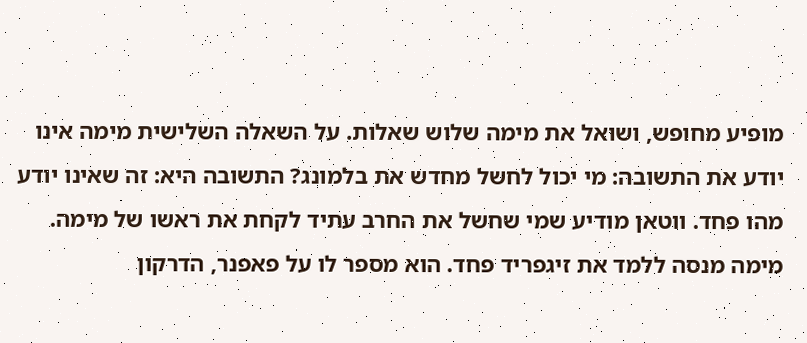מופיע מחופש, ושואל את מימה שלוש שאלות. על השאלה השלישית מימה אינו יודע את התשובה: מי יכול לחשל מחדש את בלמונג? התשובה היא: זה שאינו יודע מהו פחד. ווטאן מודיע שמי שחשל את החרב עתיד לקחת את ראשו של מימה.
מימה מנסה ללמד את זיגפריד פחד. הוא מספר לו על פאפנר, הדרקון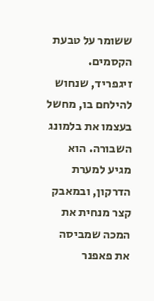ששומר על טבעת הקסמים. זיגפריד, שנחוש להילחם בו, מחשל בעצמו את בלמונג השבורה. הוא מגיע למערת הדרקון, ובמאבק קצר מנחית את המכה שמביסה את פאפנר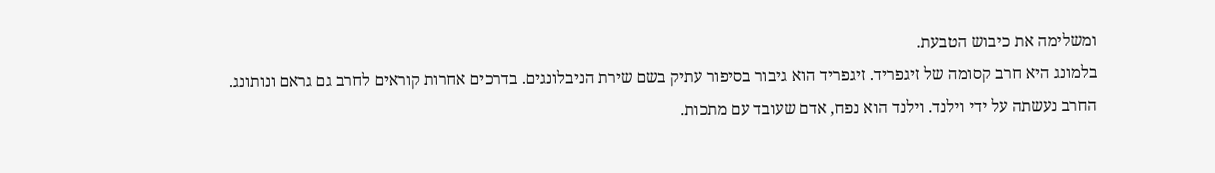ומשלימה את כיבוש הטבעת.
בלמונג היא חרב קסומה של זיגפריד. זיגפריד הוא גיבור בסיפור עתיק בשם שירת הניבלונגים. בדרכים אחרות קוראים לחרב גם גראם ונותונג.
החרב נעשתה על ידי וילנד. וילנד הוא נפח, אדם שעובד עם מתכות.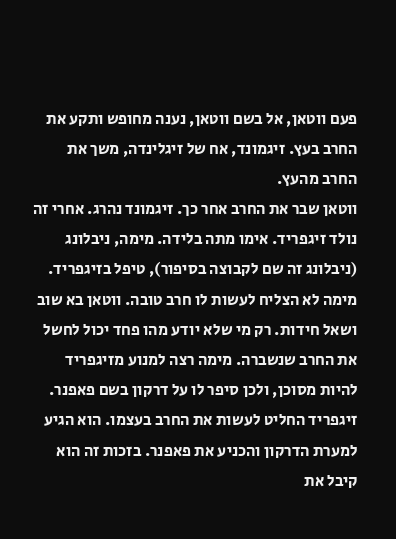פעם ווטאן, אל בשם ווטאן, נענה מחופש ותקע את החרב בעץ. זיגמונד, אח של זיגלינדה, משך את החרב מהעץ.
ווטאן שבר את החרב אחר כך. זיגמונד נהרג. אחרי זה נולד זיגפריד. אימו מתה בלידה. מימה, ניבלונג (ניבלונג זה שם לקבוצה בסיפור), טיפל בזיגפריד.
מימה לא הצליח לעשות לו חרב טובה. ווטאן בא שוב ושאל חידות. רק מי שלא יודע מהו פחד יכול לחשל את החרב שנשברה. מימה רצה למנוע מזיגפריד להיות מסוכן, ולכן סיפר לו על דרקון בשם פאפנר.
זיגפריד החליט לעשות את החרב בעצמו. הוא הגיע למערת הדרקון והכניע את פאפנר. בזכות זה הוא קיבל את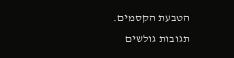הטבעת הקסמים.
תגובות גולשים